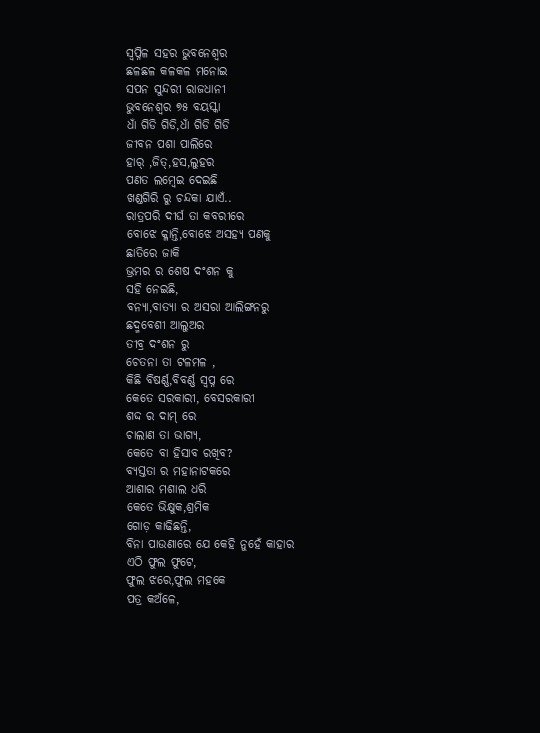ସ୍ବପ୍ନିଳ ସହର ଭୁବନେଶ୍ବର
ଛଳଛଳ କଳକଳ ମନୋଇ
ସପନ ସୁନ୍ଦରୀ ରାଜଧାନୀ
ଭୁବନେଶ୍ବର ୭୫ ବୟସ୍କା
ଧାଁ ଗିଡି ଗିଡି,ଧାଁ ଗିଡି ଗିଡି
ଜୀବନ ପଶା ପାଲିରେ
ହାର୍ ,ଜିତ୍,ହସ,ଲୁହର
ପଣତ ଲମ୍ବେଇ ଦେଇଛି
ଖଣ୍ଡଗିରି ରୁ ଚନ୍ଦକା ଯାଏଁ..
ରାତ୍ରପରି ଦୀର୍ଘ ତା କବରୀରେ
ବୋଝେ କ୍ଳାନ୍ତି,ବୋଝେ ଅସହ୍ୟ ପଣକୁ
ଛାତିରେ ଜାକି
ଭ୍ରମର ର ଶେଷ ଦଂଶନ କୁ
ସହି ନେଇଛି,
ବନ୍ୟା,ବାତ୍ୟା ର ଅସରା ଆଲିଙ୍ଗନରୁ
ଛଦ୍ମବେଶୀ ଆଲୁଅର
ତୀବ୍ର ଦଂଶନ ରୁ
ଚେତନା ତା ଟଳମଳ ,
କିଛି ବିଷର୍ଣ୍ଣ,ବିବର୍ଣ୍ଣ ସ୍ବପ୍ନ ରେ
କେତେ ସରକାରୀ, ବେସରକାରୀ
ଶଦ୍ଦ ର ଦାମ୍ ରେ
ଚାଲାଣ ତା ଭାଗ୍ୟ,
କେତେ ବା ହିସାବ ରଖିବ?
ବ୍ୟସ୍ତତା ର ମହାନାଟକରେ
ଆଶାର ମଶାଲ ଧରି
କେତେ ଭିକ୍ଷୁକ,ଶ୍ରମିକ
ଗୋଡ଼ କାଢିଛନ୍ତି,
ବିନା ପାଉଣାରେ ଯେ କେହି ନୁହେଁ କାହାର
ଏଠି ଫୁଲ ଫୁଟେ,
ଫୁଲ ଝରେ,ଫୁଲ ମହକେ
ପତ୍ର କଅଁଳେ,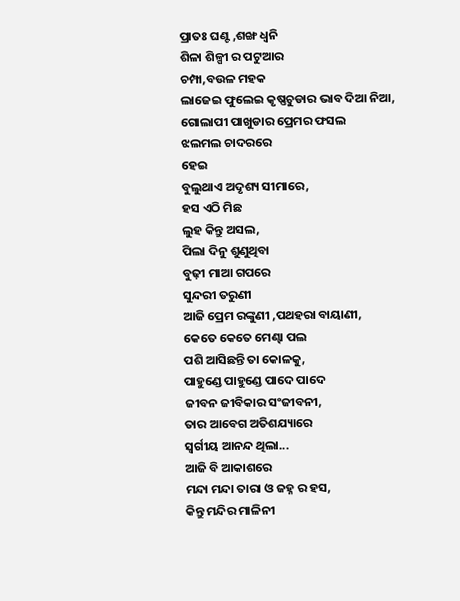ପ୍ରାତଃ ଘଣ୍ଟ ,ଶଙ୍ଖ ଧ୍ୱନି
ଶିଳା ଶିଳ୍ପୀ ର ପଟୁଆର
ଚମ୍ପା,ବଉଳ ମହକ
ଲାଜେଇ ଫୁଲେଇ କୃଷ୍ଣଚୁଡାର ଭାବ ଦିଆ ନିଆ,
ଗୋଲାପୀ ପାଖୁଡାର ପ୍ରେମର ଫସଲ
ଝଲମଲ ଚାଦରରେ
ହେଇ
ବୁଲୁଥାଏ ଅଦୃଶ୍ୟ ସୀମାରେ,
ହସ ଏଠି ମିଛ
ଲୁହ କିନ୍ତୁ ଅସଲ,
ପିଲା ଦିନୁ ଶୁଣୁଥିବା
ବୁଢ଼ୀ ମାଆ ଗପରେ
ସୁନ୍ଦରୀ ତରୁଣୀ
ଆଜି ପ୍ରେମ ରଙ୍କୁଣୀ ,ପଥହରା ବାୟାଣୀ,
କେତେ କେତେ ମେଣ୍ଢା ପଲ
ପଶି ଆସିଛନ୍ତି ତା କୋଳକୁ,
ପାହୁଣ୍ଡେ ପାହୁଣ୍ଡେ ପାଦେ ପାଦେ
ଜୀବନ ଜୀବିକାର ସଂଜୀବନୀ,
ତାର ଆବେଗ ଅତିଶଯ୍ୟାରେ
ସ୍ୱର୍ଗୀୟ ଆନନ୍ଦ ଥିଲା...
ଆଜି ବି ଆକାଶରେ
ମନ୍ଦା ମନ୍ଦା ତାରା ଓ ଜହ୍ନ ର ହସ,
କିନ୍ତୁ ମନ୍ଦିର ମାଳିନୀ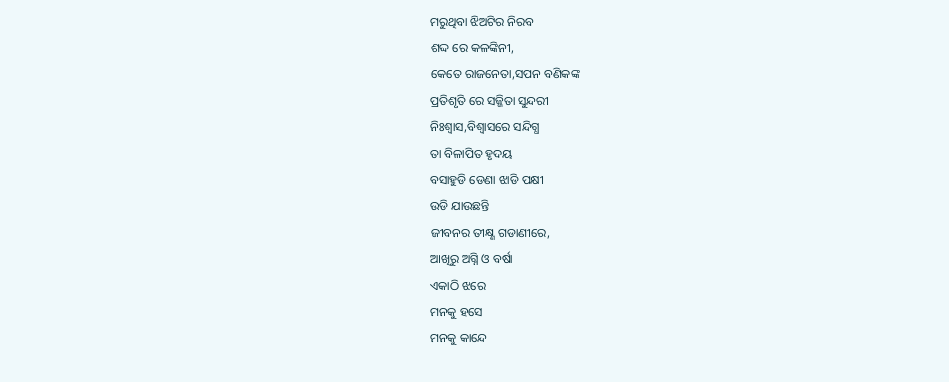ମରୁଥିବା ଝିଅଟିର ନିରବ
ଶଦ୍ଦ ରେ କଳଙ୍କିନୀ,
କେତେ ରାଜନେତା,ସପନ ବଣିକଙ୍କ
ପ୍ରତିଶୃତି ରେ ସଜ୍ଜିତା ସୁନ୍ଦରୀ
ନିଃଶ୍ବାସ,ବିଶ୍ବାସରେ ସନ୍ଦିଗ୍ଧ
ତା ବିଳାପିତ ହୃଦୟ
ବସାହୁଡି ଡେଣା ଝାଡି ପକ୍ଷୀ
ଉଡି ଯାଉଛନ୍ତି
ଜୀବନର ତୀକ୍ଷ୍ଣ ଗଡାଣୀରେ,
ଆଖିରୁ ଅଗ୍ନି ଓ ବର୍ଷା
ଏକାଠି ଝରେ
ମନକୁ ହସେ
ମନକୁ କାନ୍ଦେ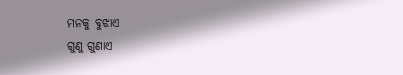ମନକୁ ବୁଝାଏ
ଗୁଣୁ ଗୁଣାଏ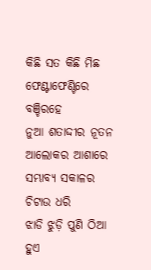କିଛି ସତ କିଛି ମିଛ
ଫେଣ୍ଟାଫେଣ୍ଟିରେ ବଞ୍ଚିରହେ
ନୁଆ ଶତାଦ୍ଦୀର ନୂତନ ଆଲୋକର ଆଶାରେ
ସମ୍ଭାବ୍ୟ ସକାଳର ଚିଟାଉ ଧରି
ଝାଡି ଝୁଡ଼ି ପୁଣି ଠିଆ ହୁଏ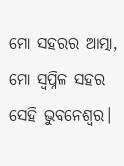ମୋ ସହରର ଆତ୍ମା,
ମୋ ସ୍ବପ୍ନିଳ ସହର ସେହି ଭୁବନେଶ୍ୱର।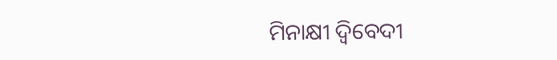ମିନାକ୍ଷୀ ଦ୍ବିବେଦୀ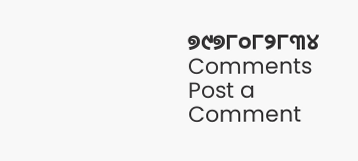୭୯୭୮୦୮୨୮୩୪
Comments
Post a Comment